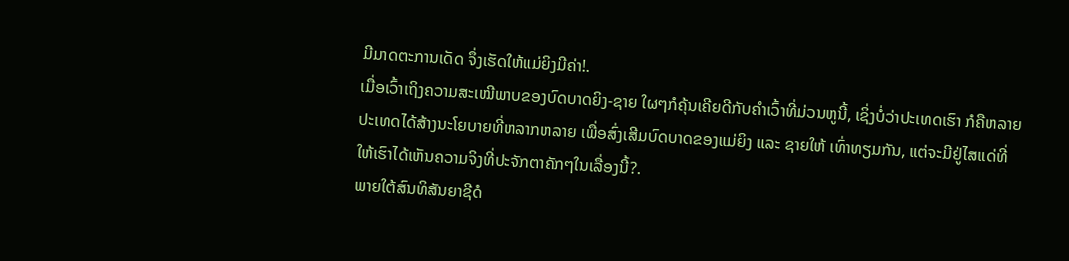ມີມາດຕະການເດັດ ຈຶ່ງເຮັດໃຫ້ແມ່ຍິງມີຄ່າ!.
ເມື່ອເວົ້າເຖິງຄວາມສະເໝີພາບຂອງບົດບາດຍິງ-ຊາຍ ໃຜໆກໍຄຸ້ນເຄີຍດີກັບຄຳເວົ້າທີ່ມ່ວນຫູນີ້, ເຊິ່ງບໍ່ວ່າປະເທດເຮົາ ກໍຄືຫລາຍປະເທດໄດ້ສ້າງນະໂຍບາຍທີ່ຫລາກຫລາຍ ເພື່ອສົ່ງເສີມບົດບາດຂອງແມ່ຍິງ ແລະ ຊາຍໃຫ້ ເທົ່າທຽມກັນ, ແຕ່ຈະມີຢູ່ໄສແດ່ທີ່ໃຫ້ເຮົາໄດ້ເຫັນຄວາມຈິງທີ່ປະຈັກຕາຄັກໆໃນເລື່ອງນີ້?.
ພາຍໃຕ້ສົນທິສັນຍາຊີດໍ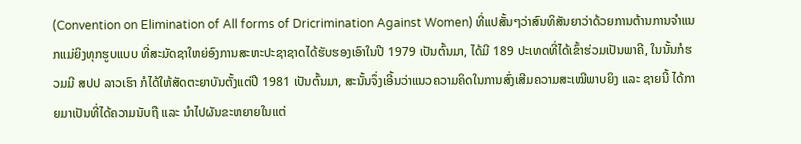(Convention on Elimination of All forms of Dricrimination Against Women) ທີ່ແປສັ້ນໆວ່າສົນທິສັນຍາວ່າດ້ວຍການຕ້ານການຈຳແນກແມ່ຍິງທຸກຮູບແບບ ທີ່ສະມັດຊາໃຫຍ່ອົງການສະຫະປະຊາຊາດໄດ້ຮັບຮອງເອົາໃນປີ 1979 ເປັນຕົ້ນມາ, ໄດ້ມີ 189 ປະເທດທີ່ໄດ້ເຂົ້າຮ່ວມເປັນພາຄີ, ໃນນັ້ນກໍຮວມມີ ສປປ ລາວເຮົາ ກໍໄດ້ໃຫ້ສັດຕະຍາບັນຕັ້ງແຕ່ປີ 1981 ເປັນຕົ້ນມາ, ສະນັ້ນຈຶ່ງເອີ້ນວ່າແນວຄວາມຄິດໃນການສົ່ງເສີມຄວາມສະເໝີພາບຍິງ ແລະ ຊາຍນີ້ ໄດ້ກາຍມາເປັນທີ່ໄດ້ຄວາມນັບຖື ແລະ ນຳໄປຜັນຂະຫຍາຍໃນແຕ່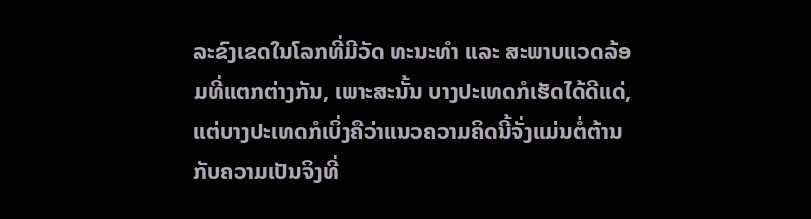ລະຂົງເຂດໃນໂລກທີ່ມີວັດ ທະນະທຳ ແລະ ສະພາບແວດລ້ອມທີ່ແຕກຕ່າງກັນ, ເພາະສະນັ້ນ ບາງປະເທດກໍເຮັດໄດ້ດີແດ່, ແຕ່ບາງປະເທດກໍເບິ່ງຄືວ່າແນວຄວາມຄິດນີ້ຈັ່ງແມ່ນຕໍ່ຕ້ານກັບຄວາມເປັນຈິງທີ່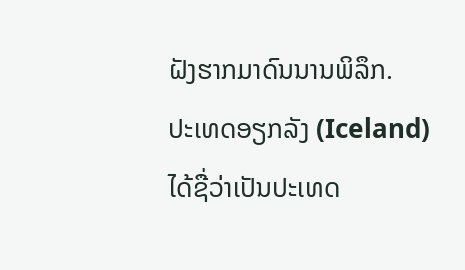ຝັງຮາກມາດົນນານພິລຶກ.
ປະເທດອຽກລັງ (Iceland) ໄດ້ຊື່ວ່າເປັນປະເທດ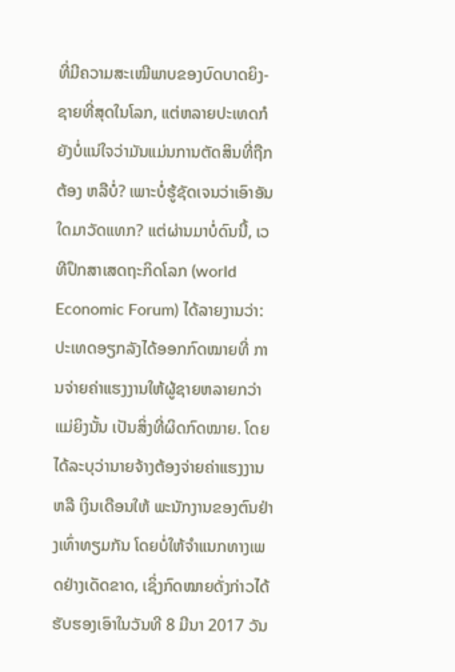ທີ່ມີຄວາມສະເໝີພາບຂອງບົດບາດຍິງ-ຊາຍທີ່ສຸດໃນໂລກ, ແຕ່ຫລາຍປະເທດກໍຍັງບໍ່ແນ່ໃຈວ່າມັນແມ່ນການຕັດສິນທີ່ຖືກຕ້ອງ ຫລືບໍ່? ເພາະບໍ່ຮູ້ຊັດເຈນວ່າເອົາອັນໃດມາວັດແທກ? ແຕ່ຜ່ານມາບໍ່ດົນນີ້, ເວທີປຶກສາເສດຖະກິດໂລກ (world Economic Forum) ໄດ້ລາຍງານວ່າ: ປະເທດອຽກລັງໄດ້ອອກກົດໝາຍທີ່ ການຈ່າຍຄ່າແຮງງານໃຫ້ຜູ້ຊາຍຫລາຍກວ່າແມ່ຍິງນັ້ນ ເປັນສິ່ງທີ່ຜິດກົດໝາຍ. ໂດຍໄດ້ລະບຸວ່ານາຍຈ້າງຕ້ອງຈ່າຍຄ່າແຮງງານ ຫລື ເງິນເດືອນໃຫ້ ພະນັກງານຂອງຕົນຢ່າງເທົ່າທຽມກັນ ໂດຍບໍ່ໃຫ້ຈຳແນກທາງເພດຢ່າງເດັດຂາດ, ເຊິ່ງກົດໝາຍດັ່ງກ່າວໄດ້ຮັບຮອງເອົາໃນວັນທີ 8 ມີນາ 2017 ວັນ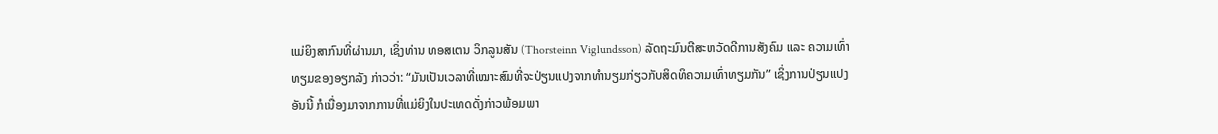ແມ່ຍິງສາກົນທີ່ຜ່ານມາ, ເຊິ່ງທ່ານ ທອສເຕນ ວິກລູນສັນ (Thorsteinn Viglundsson) ລັດຖະມົນຕີສະຫວັດດີການສັງຄົມ ແລະ ຄວາມເທົ່າທຽມຂອງອຽກລັງ ກ່າວວ່າ: “ມັນເປັນເວລາທີ່ເໝາະສົມທີ່ຈະປ່ຽນແປງຈາກທຳນຽມກ່ຽວກັບສິດທິຄວາມເທົ່າທຽມກັນ” ເຊິ່ງການປ່ຽນແປງອັນນີ້ ກໍເນື່ອງມາຈາກການທີ່ແມ່ຍິງໃນປະເທດດັ່ງກ່າວພ້ອມພາ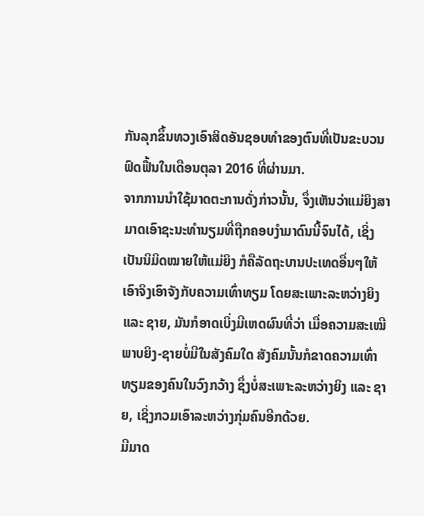ກັນລຸກຂຶ້ນທວງເອົາສິດອັນຊອບທຳຂອງຕົນທີ່ເປັນຂະບວນຟົດຟື້ນໃນເດືອນຕຸລາ 2016 ທີ່ຜ່ານມາ.
ຈາກການນຳໃຊ້ມາດຕະການດັ່ງກ່າວນັ້ນ, ຈຶ່ງເຫັນວ່າແມ່ຍິງສາມາດເອົາຊະນະທຳນຽມທີ່ຖືກຄອບງຳມາດົນນີ້ຈົນໄດ້, ເຊິ່ງເປັນນິມິດໝາຍໃຫ້ແມ່ຍິງ ກໍຄືລັດຖະບານປະເທດອື່ນໆໃຫ້ເອົາຈິງເອົາຈັງກັບຄວາມເທົ່າທຽມ ໂດຍສະເພາະລະຫວ່າງຍິງ ແລະ ຊາຍ, ມັນກໍອາດເບິ່ງມີເຫດຜົນທີ່ວ່າ ເມື່ອຄວາມສະເໝີພາບຍິງ-ຊາຍບໍ່ມີໃນສັງຄົມໃດ ສັງຄົມນັ້ນກໍຂາດຄວາມເທົ່າທຽມຂອງຄົນໃນວົງກວ້າງ ຊຶ່ງບໍ່ສະເພາະລະຫວ່າງຍິງ ແລະ ຊາຍ, ເຊິ່ງກວມເອົາລະຫວ່າງກຸ່ມຄົນອີກດ້ວຍ.
ມີມາດ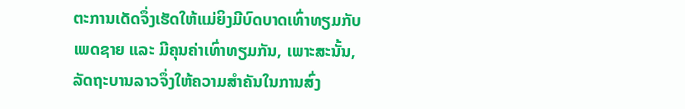ຕະການເດັດຈຶ່ງເຮັດໃຫ້ແມ່ຍິງມີບົດບາດເທົ່າທຽມກັບເພດຊາຍ ແລະ ມີຄຸນຄ່າເທົ່າທຽມກັນ, ເພາະສະນັ້ນ, ລັດຖະບານລາວຈຶ່ງໃຫ້ຄວາມສຳຄັນໃນການສົ່ງ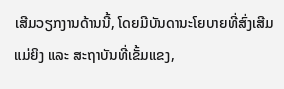ເສີມວຽກງານດ້ານນີ້, ໂດຍມີບັນດານະໂຍບາຍທີ່ສົ່ງເສີມແມ່ຍິງ ແລະ ສະຖາບັນທີ່ເຂັ້ມແຂງ,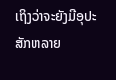ເຖິງວ່າຈະຍັງມີອຸປະສັກຫລາຍ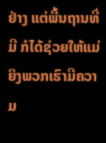ຢ່າງ ແຕ່ພື້ນຖານທີ່ມີ ກໍໄດ້ຊ່ວຍໃຫ້ແມ່ຍິງພວກເຮົາມີຄວາມ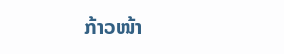ກ້າວໜ້າ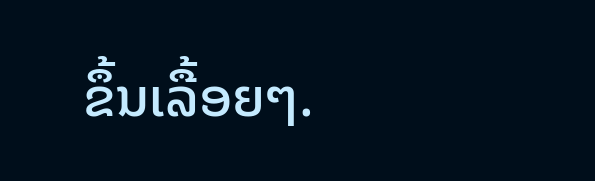ຂຶ້ນເລື້ອຍໆ.